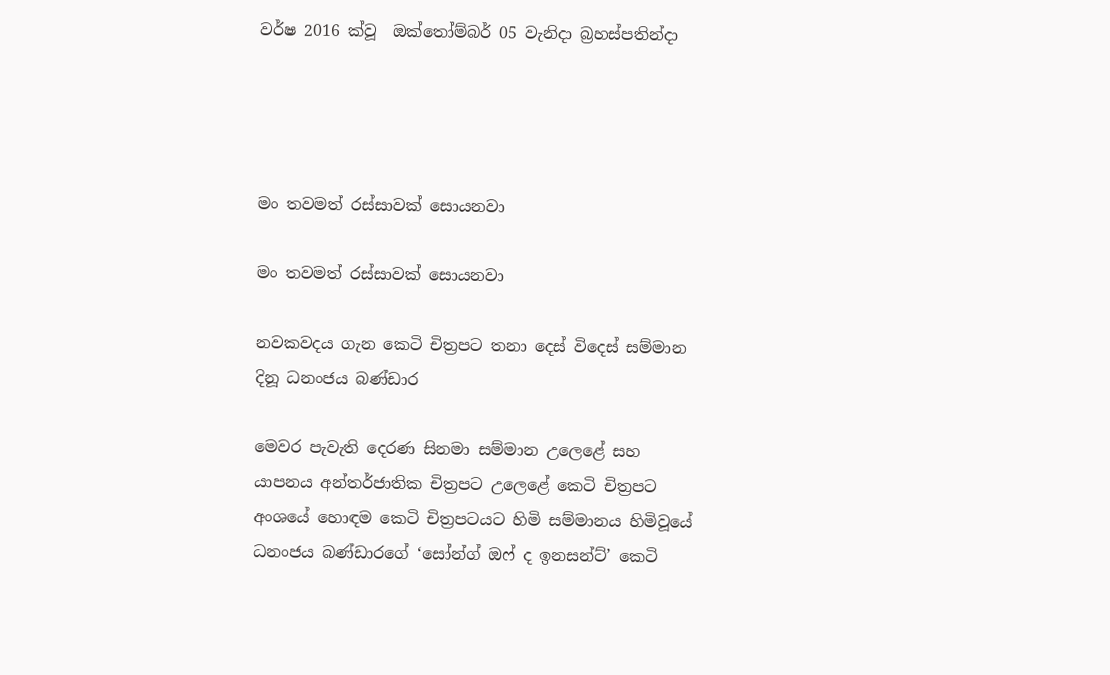වර්ෂ 2016 ක්වූ  ඔක්තෝම්බර් 05 වැනිදා බ්‍රහස්පතින්දා




මං තවමත් රස්සාවක් සොයනවා

මං තවමත් රස්සාවක් සොයනවා

නවකවදය ගැන කෙටි චිත්‍රපට තනා දෙස් විදෙස් සම්මාන දිනූ ධනංජය බණ්ඩාර

මෙවර පැවැති දෙරණ සිනමා සම්මාන උලෙළේ සහ යාපනය අන්තර්ජාතික චිත්‍රපට උලෙළේ කෙටි චිත්‍රපට අංශයේ හොඳම කෙටි චිත්‍රපටයට හිමි සම්මානය හිමිවූයේ ධනංජය බණ්ඩාරගේ ‘සෝන්ග් ඔෆ් ද ඉනසන්ට්’ කෙටි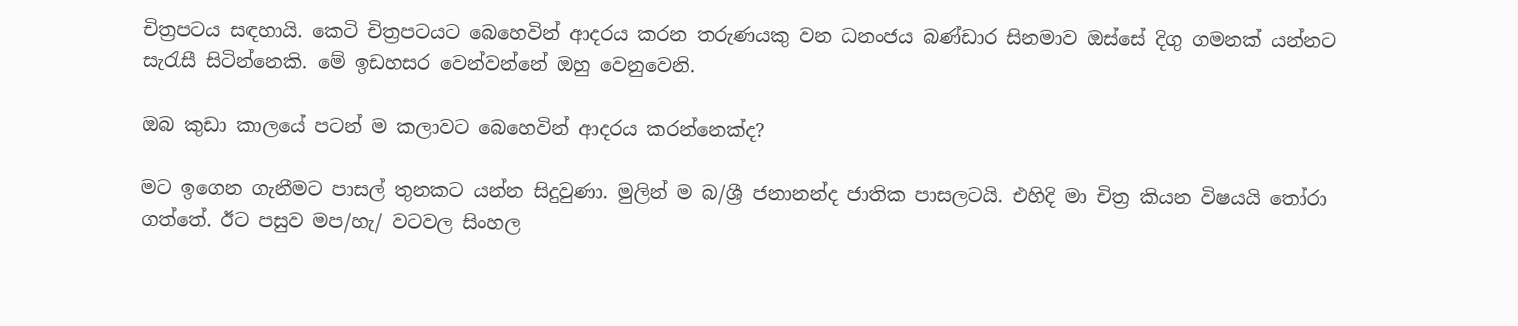චිත්‍රපටය සඳහායි. කෙටි චිත්‍රපටයට බෙහෙවින් ආදරය කරන තරුණයකු වන ධනංජය බණ්ඩාර සිනමාව ඔස්සේ දිගු ගමනක් යන්නට සැරැසී සිටින්නෙකි. මේ ඉඩහසර වෙන්වන්නේ ඔහු වෙනුවෙනි.

ඔබ කුඩා කාලයේ පටන් ම කලාවට බෙහෙවින් ආදරය කරන්නෙක්ද?

මට ඉගෙන ගැනීමට පාසල් තුනකට යන්න සිදුවුණා. මුලින් ම බ/ශ්‍රී ජනානන්ද ජාතික පාසලටයි. එහිදි මා චිත්‍ර කියන විෂයයි තෝරා ගත්තේ. ඊට පසුව මප/හැ/ වටවල සිංහල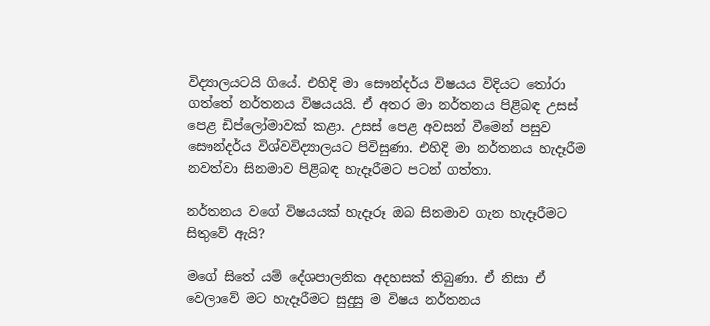විද්‍යාලයටයි ගියේ. එහිදි මා සෞන්දර්ය විෂයය විදියට තෝරා ගත්තේ නර්තනය විෂයයයි. ඒ අතර මා නර්තනය පිළිබඳ උසස් පෙළ ඩිප්ලෝමාවක් කළා. උසස් පෙළ අවසන් වීමෙන් පසුව සෞන්දර්ය විශ්වවිද්‍යාලයට පිවිසුණා. එහිදි මා නර්තනය හැදෑරීම නවත්වා සිනමාව පිළිබඳ හැදෑරීමට පටන් ගත්තා.

නර්තනය වගේ විෂයයක් හැදෑරූ ඔබ සිනමාව ගැන හැදෑරීමට සිතුවේ ඇයි?

මගේ සිතේ යම් දේශපාලනික අදහසක් තිබුණා. ඒ නිසා ඒ වෙලාවේ මට හැදෑරීමට සුදුසු ම විෂය නර්තනය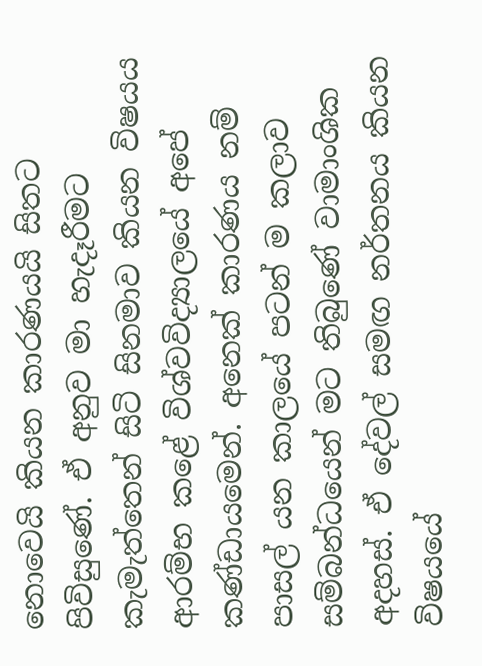නොවෙයි කියන කාරණයයි සිතට පිවිසුණේ. ඒ අනුව මා හැදෑරීමට කැමැත්තෙන් සිටි සිනමාව කියන විෂයය ආරම්භ කළේ විශ්වවිද්‍යාලයේ අපේ කණ්ඩායමෙන්. අනෙක් කාරණය නම් පාසල් යන කාලයේ පටන් ම කලාව සම්බන්ධයෙන් මට තිබුණේ වාමාංශික අදහස්. ඒ දේවල් සමඟ නර්තනය කියන විෂයයේ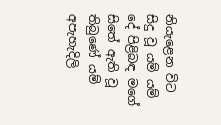නියැළෙන විට සිදු වූ යම් යම් දේ පිළිබඳ මගේ සිතේ ඇති වූ තිබුණේ යම් අපැහැදිලි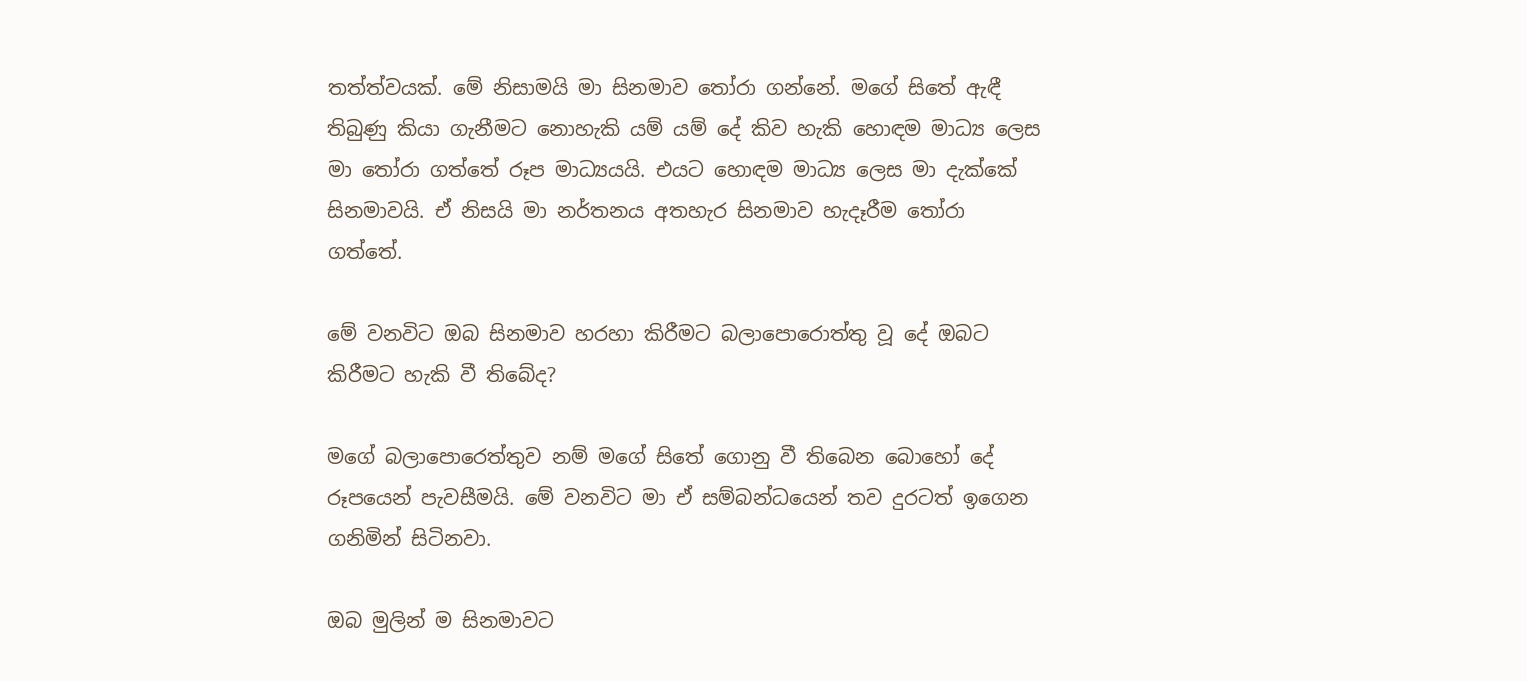තත්ත්වයක්. මේ නිසාමයි මා සිනමාව තෝරා ගන්නේ. මගේ සිතේ ඇඳී තිබුණු කියා ගැනීමට නොහැකි යම් යම් දේ කිව හැකි හොඳම මාධ්‍ය ලෙස මා තෝරා ගත්තේ රූප මාධ්‍යයයි. එයට හොඳම මාධ්‍ය ලෙස මා දැක්කේ සිනමාවයි. ඒ නිසයි මා නර්තනය අතහැර සිනමාව හැදෑරීම තෝරා ගත්තේ.

මේ වනවිට ඔබ සිනමාව හරහා කිරීමට බලාපොරොත්තු වූ දේ ඔබට කිරීමට හැකි වී තිබේද?

මගේ බලාපොරෙත්තුව නම් මගේ සිතේ ගොනු වී තිබෙන බොහෝ දේ රූපයෙන් පැවසීමයි. මේ වනවිට මා ඒ සම්බන්ධයෙන් තව දුරටත් ඉගෙන ගනිමින් සිටිනවා.

ඔබ මුලින් ම සිනමාවට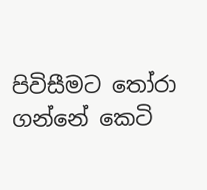පිවිසීමට තෝරා ගන්නේ කෙටි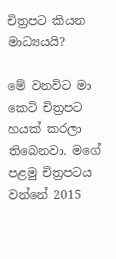චිත්‍රපට කියන මාධ්‍යයයි?

මේ වනවිට මා කෙටි චිත්‍රපට හයක් කරලා තිබෙනවා. මගේ පළමු චිත්‍රපටය වන්නේ 2015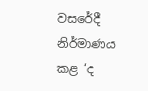වසරේදී නිර්මාණය කළ ‘ද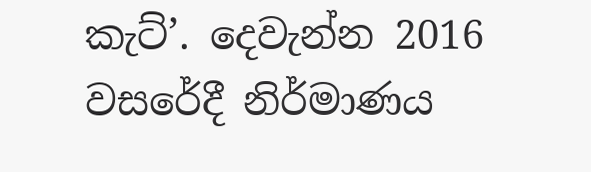කැට්’. දෙවැන්න 2016 වසරේදී නිර්මාණය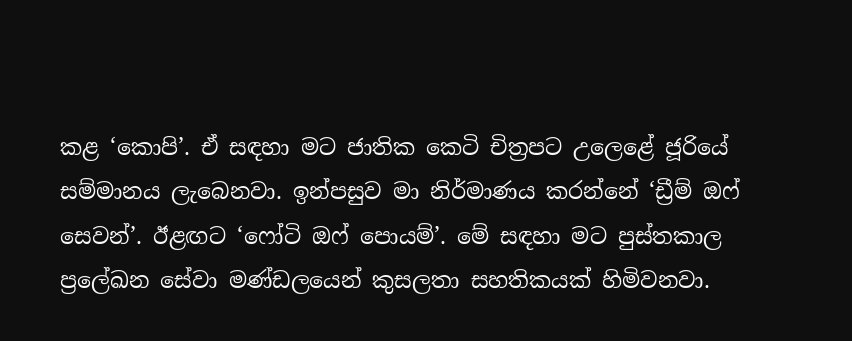කළ ‘කොපි’. ඒ සඳහා මට ජාතික කෙටි චිත්‍රපට උලෙළේ ජූරියේ සම්මානය ලැබෙනවා. ඉන්පසුව මා නිර්මාණය කරන්නේ ‘ඩ්‍රීම් ඔෆ් සෙවන්’. ඊළඟට ‘ෆෝටි ඔෆ් පොයම්’. මේ සඳහා මට පුස්තකාල ප්‍රලේඛන සේවා මණ්ඩලයෙන් කුසලතා සහතිකයක් හිමිවනවා.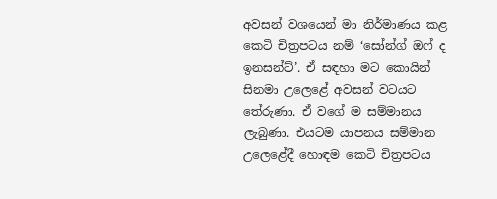අවසන් වශයෙන් මා නිර්මාණය කළ කෙටි චිත්‍රපටය නම් ‘සෝන්ග් ඔෆ් ද ඉනසන්ට්’. ඒ සඳහා මට කොයින් සිනමා උලෙළේ අවසන් වටයට තේරුණා. ඒ වගේ ම සම්මානය ලැබුණා. එයටම යාපනය සම්මාන උලෙළේදී හොඳම කෙටි චිත්‍රපටය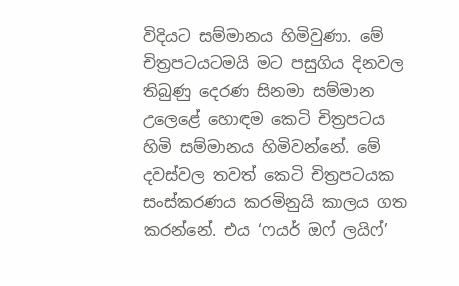විදියට සම්මානය හිමිවුණා. මේ චිත්‍රපටයටමයි මට පසුගිය දිනවල තිබුණු දෙරණ සිනමා සම්මාන උලෙළේ හොඳම කෙටි චිත්‍රපටය හිමි සම්මානය හිමිවන්නේ. මේ දවස්වල තවත් කෙටි චිත්‍රපටයක සංස්කරණය කරමිනුයි කාලය ගත කරන්නේ. එය ‘ෆයර් ඔෆ් ලයිෆ්’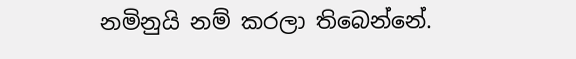නමිනුයි නම් කරලා තිබෙන්නේ.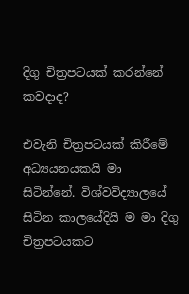දිගු චිත්‍රපටයක් කරන්නේ කවදාද?

එවැනි චිත්‍රපටයක් කිරීමේ අධ්‍යයනයකයි මා සිටින්නේ. විශ්වවිද්‍යාලයේ සිටින කාලයේදියි ම මා දිගු චිත්‍රපටයකට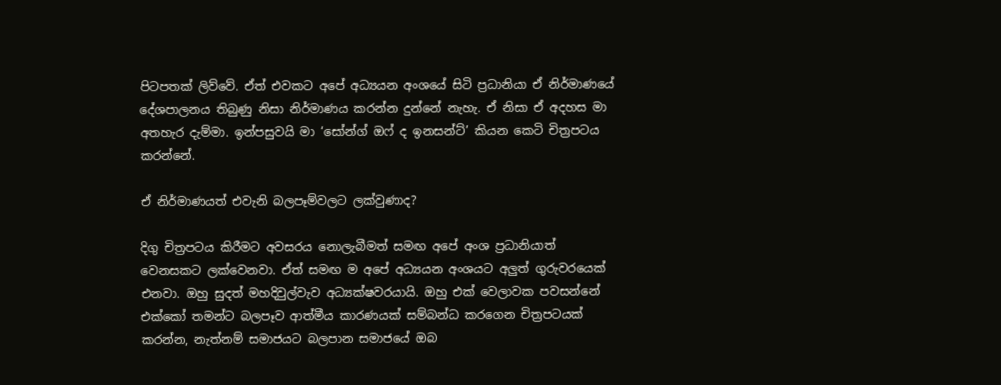පිටපතක් ලිව්වේ. ඒත් එවකට අපේ අධ්‍යයන අංශයේ සිටි ප්‍රධානියා ඒ නිර්මාණයේ දේශපාලනය තිබුණු නිසා නිර්මාණය කරන්න දුන්නේ නැහැ. ඒ නිසා ඒ අදහස මා අතහැර දැම්මා. ඉන්පසුවයි මා ‘සෝන්ග් ඔෆ් ද ඉනසන්ට්’ කියන කෙටි චිත්‍රපටය කරන්නේ.

ඒ නිර්මාණයත් එවැනි බලපෑම්වලට ලක්වුණාද?

දිගු චිත්‍රපටය කිරීමට අවසරය නොලැබීමත් සමඟ අපේ අංශ ප්‍රධානියාත් වෙනසකට ලක්වෙනවා. ඒත් සමඟ ම අපේ අධ්‍යයන අංශයට අලුත් ගුරුවරයෙක් එනවා. ඔහු සුදත් මහදිවුල්වැව අධ්‍යක්ෂවරයායි. ඔහු එක් වෙලාවක පවසන්නේ එක්කෝ තමන්ට බලපෑව ආත්මීය කාරණයක් සම්බන්ධ කරගෙන චිත්‍රපටයක් කරන්න, නැත්නම් සමාජයට බලපාන සමාජයේ ඔබ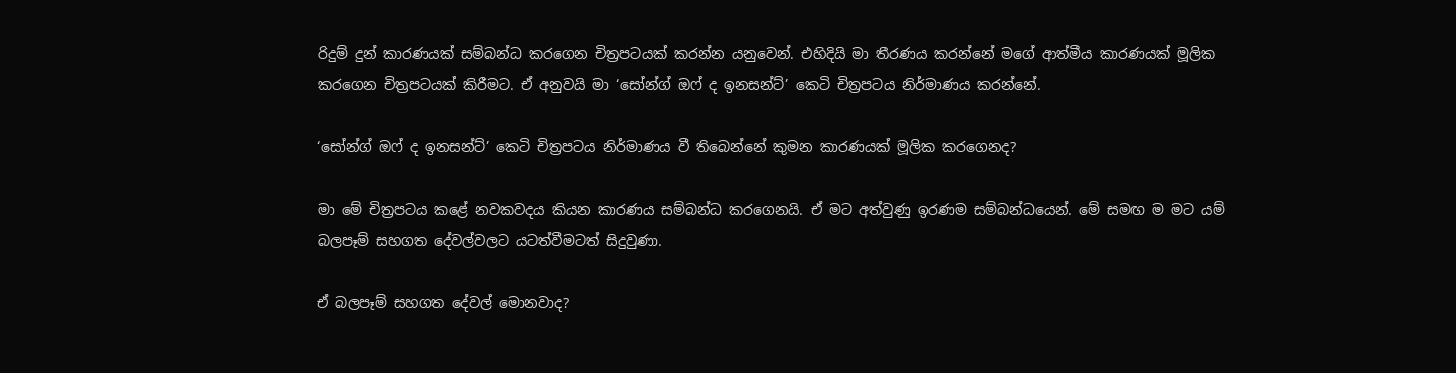රිදුම් දුන් කාරණයක් සම්බන්ධ කරගෙන චිත්‍රපටයක් කරන්න යනුවෙන්. එහිදියි මා තීරණය කරන්නේ මගේ ආත්මීය කාරණයක් මූලික කරගෙන චිත්‍රපටයක් කිරීමට. ඒ අනුවයි මා ‘සෝන්ග් ඔෆ් ද ඉනසන්ට්’ කෙටි චිත්‍රපටය නිර්මාණය කරන්නේ.

‘සෝන්ග් ඔෆ් ද ඉනසන්ට්’ කෙටි චිත්‍රපටය නිර්මාණය වී තිබෙන්නේ කුමන කාරණයක් මූලික කරගෙනද?

මා මේ චිත්‍රපටය කළේ නවකවදය කියන කාරණය සම්බන්ධ කරගෙනයි. ඒ මට අත්වුණු ඉරණම සම්බන්ධයෙන්. මේ සමඟ ම මට යම් බලපෑම් සහගත දේවල්වලට යටත්වීමටත් සිදුවුණා.

ඒ බලපෑම් සහගත දේවල් මොනවාද?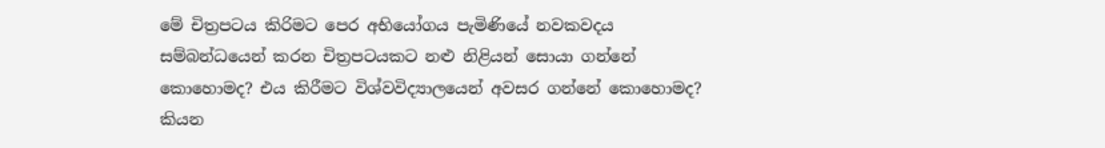මේ චිත්‍රපටය කිරිමට පෙර අභියෝගය පැමිණියේ නවකවදය සම්බන්ධයෙන් කරන චිත්‍රපටයකට නළු නිළියන් සොයා ගන්නේ කොහොමද? එය කිරීමට විශ්වවිද්‍යාලයෙන් අවසර ගන්නේ කොහොමද? කියන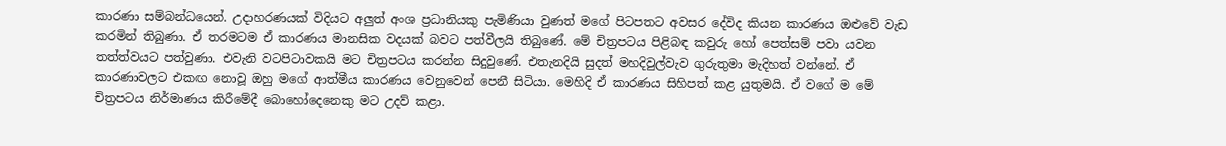කාරණා සම්බන්ධයෙන්. උදාහරණයක් විදියට අලුත් අංශ ප්‍රධානියකු පැමිණියා වුණත් මගේ පිටපතට අවසර දේවිද කියන කාරණය ඔළුවේ වැඩ කරමින් තිබුණා. ඒ තරමටම ඒ කාරණය මානසික වදයක් බවට පත්වීලයි තිබුණේ. මේ චිත්‍රපටය පිළිබඳ කවුරු හෝ පෙත්සම් පවා යවන තත්ත්වයට පත්වුණා. එවැනි වටපිටාවකයි මට චිත්‍රපටය කරන්න සිදුවුණේ. එතැනදියි සුදත් මහදිවුල්වැව ගුරුතුමා මැදිහත් වන්නේ. ඒ කාරණාවලට එකඟ නොවූ ඔහු මගේ ආත්මීය කාරණය වෙනුවෙන් පෙනී සිටියා. මෙහිදි ඒ කාරණය සිහිපත් කළ යුතුමයි. ඒ වගේ ම මේ චිත්‍රපටය නිර්මාණය කිරීමේදී බොහෝදෙනෙකු මට උදව් කළා.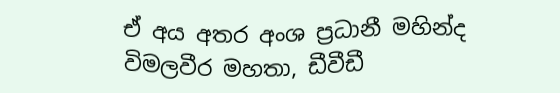ඒ අය අතර අංශ ප්‍රධානී මහින්ද විමලවීර මහතා, ඩීවීඩී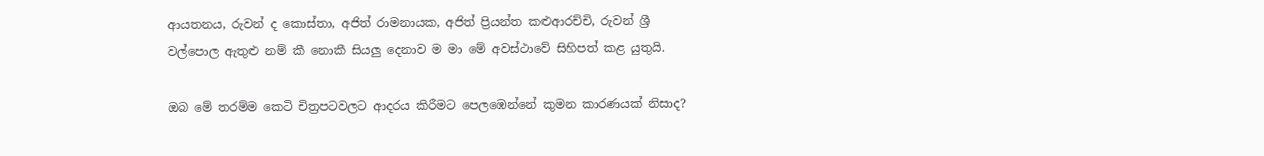ආයතනය, රුවන් ද කොස්තා, අජිත් රාමනායක, අජිත් ප්‍රියන්ත කළුආරච්චි, රුවන් ශ්‍රී වල්පොල ඇතුළු නම් කී නොකී සියලු දෙනාව ම මා මේ අවස්ථාවේ සිහිපත් කළ යුතුයි.

ඔබ මේ තරම්ම කෙටි චිත්‍රපටවලට ආදරය කිරීමට පෙලඹෙන්නේ කුමන කාරණයක් නිසාද?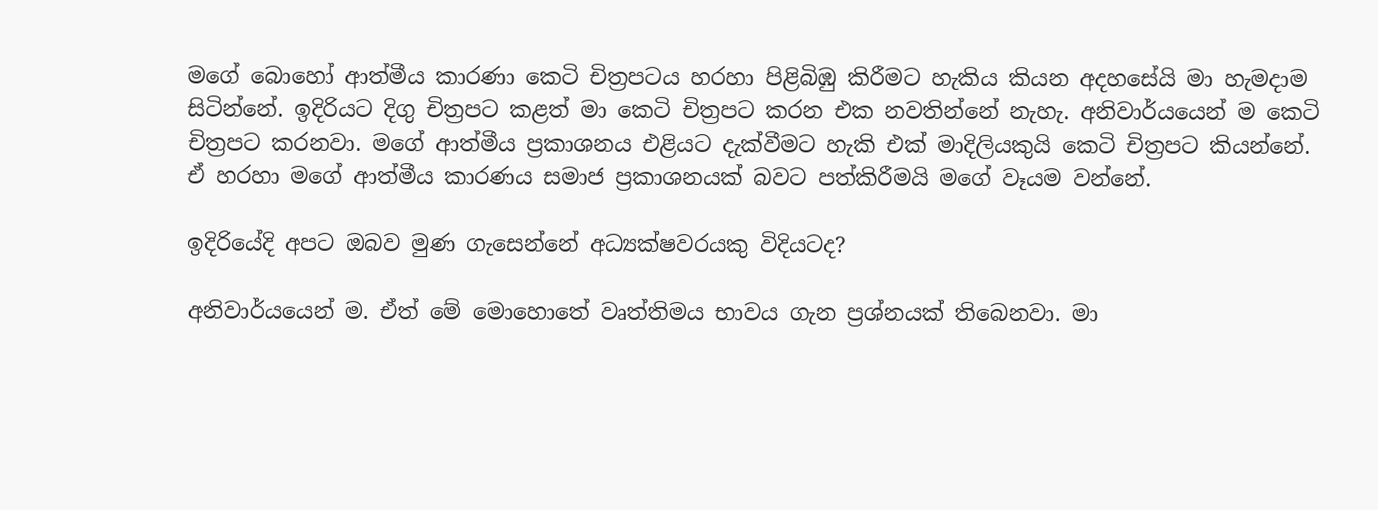මගේ බොහෝ ආත්මීය කාරණා කෙටි චිත්‍රපටය හරහා පිළිබිඹු කිරීමට හැකිය කියන අදහසේයි මා හැමදාම සිටින්නේ. ඉදිරියට දිගු චිත්‍රපට කළත් මා කෙටි චිත්‍රපට කරන එක නවතින්නේ නැහැ. අනිවාර්යයෙන් ම කෙටි චිත්‍රපට කරනවා. මගේ ආත්මීය ප්‍රකාශනය එළියට දැක්වීමට හැකි එක් මාදිලියකුයි කෙටි චිත්‍රපට කියන්නේ. ඒ හරහා මගේ ආත්මීය කාරණය සමාජ ප්‍රකාශනයක් බවට පත්කිරීමයි මගේ වෑයම වන්නේ.

ඉදිරියේදි අපට ඔබව මුණ ගැසෙන්නේ අධ්‍යක්ෂවරයකු විදියටද?

අනිවාර්යයෙන් ම. ඒත් මේ මොහොතේ වෘත්තිමය භාවය ගැන ප්‍රශ්නයක් තිබෙනවා. මා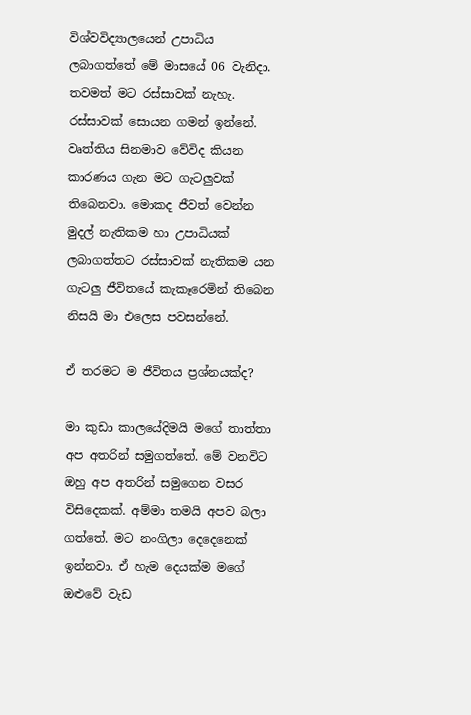විශ්වවිද්‍යාලයෙන් උපාධිය ලබාගත්තේ මේ මාසයේ 06 වැනිදා. තවමත් මට රස්සාවක් නැහැ. රස්සාවක් සොයන ගමන් ඉන්නේ. වෘත්තිය සිනමාව වේවිද කියන කාරණය ගැන මට ගැටලුවක් තිබෙනවා. මොකද ජීවත් වෙන්න මුදල් නැතිකම හා උපාධියක් ලබාගත්තට රස්සාවක් නැතිකම යන ගැටලු ජීවිතයේ කැකෑරෙමින් තිබෙන නිසයි මා එලෙස පවසන්නේ.

ඒ තරමට ම ජීවිතය ප්‍රශ්නයක්ද?

මා කුඩා කාලයේදිමයි මගේ තාත්තා අප අතරින් සමුගත්තේ. මේ වනවිට ඔහු අප අතරින් සමුගෙන වසර විසිදෙකක්. අම්මා තමයි අපව බලා ගත්තේ. මට නංගිලා දෙදෙනෙක් ඉන්නවා. ඒ හැම දෙයක්ම මගේ ඔළුවේ වැඩ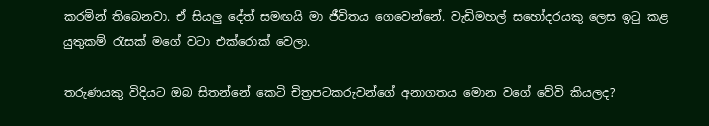කරමින් තිබෙනවා. ඒ සියලු දේත් සමඟයි මා ජීවිතය ගෙවෙන්නේ. වැඩිමහල් සහෝදරයකු ලෙස ඉටු කළ යුතුකම් රැසක් මගේ වටා එක්රොක් වෙලා.

තරුණයකු විදියට ඔබ සිතන්නේ කෙටි චිත්‍රපටකරුවන්ගේ අනාගතය මොන වගේ වේවි කියලද?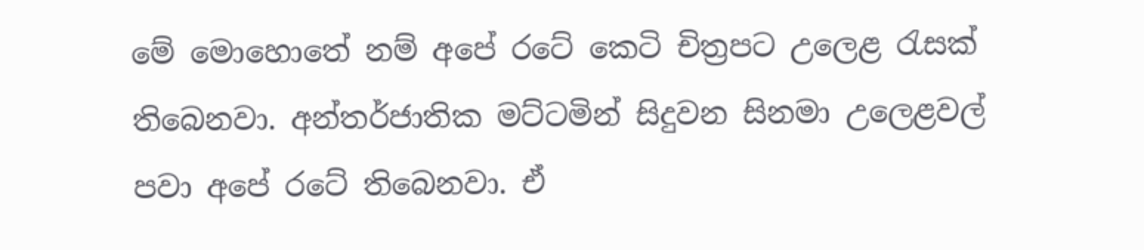මේ මොහොතේ නම් අපේ රටේ කෙටි චිත්‍රපට උලෙළ රැසක් තිබෙනවා. අන්තර්ජාතික මට්ටමින් සිදුවන සිනමා උලෙළවල් පවා අපේ රටේ තිබෙනවා. ඒ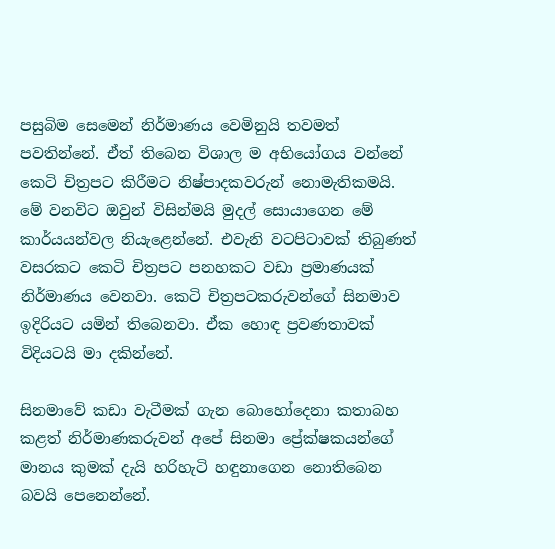පසුබිම සෙමෙන් නිර්මාණය වෙමිනුයි තවමත් පවතින්නේ. ඒත් තිබෙන විශාල ම අභියෝගය වන්නේ කෙටි චිත්‍රපට කිරීමට නිෂ්පාදකවරුන් නොමැතිකමයි. මේ වනවිට ඔවුන් විසින්මයි මුදල් සොයාගෙන මේ කාර්යයන්වල නියැළෙන්නේ. එවැනි වටපිටාවක් තිබුණත් වසරකට කෙටි චිත්‍රපට පනහකට වඩා ප්‍රමාණයක් නිර්මාණය වෙනවා. කෙටි චිත්‍රපටකරුවන්ගේ සිනමාව ඉදිරියට යමින් තිබෙනවා. ඒක හොඳ ප්‍රවණතාවක් විදියටයි මා දකින්නේ.

සිනමාවේ කඩා වැටීමක් ගැන ‍බොහෝදෙනා කතාබහ කළත් නිර්මාණකරුවන් අපේ සිනමා ප්‍රේක්ෂකයන්ගේ මානය කුමක් දැයි හරිහැටි හඳුනාගෙන නොතිබෙන බවයි පෙනෙන්නේ.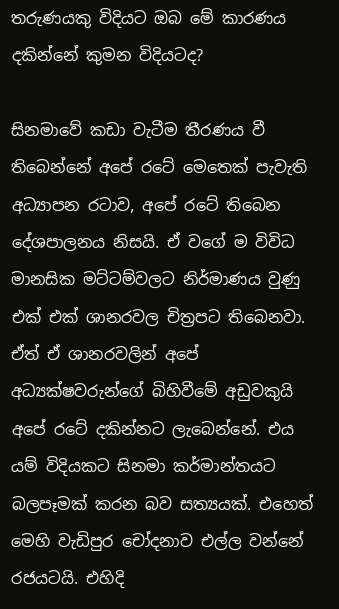තරුණයකු විදියට ඔබ මේ කාරණය දකින්නේ කුමන විදියටද?

සිනමාවේ කඩා වැටීම තීරණය වී තිබෙන්නේ අපේ රටේ මෙතෙක් පැවැති අධ්‍යාපන රටාව, අපේ රටේ තිබෙන දේශපාලනය නිසයි. ඒ වගේ ම විවිධ මානසික මට්ටම්වලට නිර්මාණය වුණු එක් එක් ශානරවල චිත්‍රපට තිබෙනවා. ඒත් ඒ ශානරවලින් අපේ අධ්‍යක්ෂවරුන්ගේ බිහිවීමේ අඩුවකුයි අපේ රටේ දකින්නට ලැබෙන්නේ. එය යම් විදියකට සිනමා කර්මාන්තයට බලපෑමක් කරන බව සත්‍යයක්. එහෙත් මෙහි වැඩිපුර චෝදනාව එල්ල වන්නේ රජයටයි. එහිදි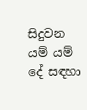සිදුවන යම් යම් දේ සඳහා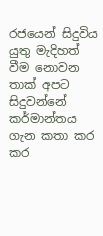රජයෙන් සිදුවිය යුතු මැදිහත් වීම නොවන තාක් අපට සිදුවන්නේ කර්මාන්තය ගැන කතා කර කර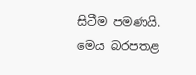සිටීම පමණයි. මෙය බරපතළ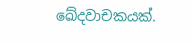ඛේදවාචකයක්.